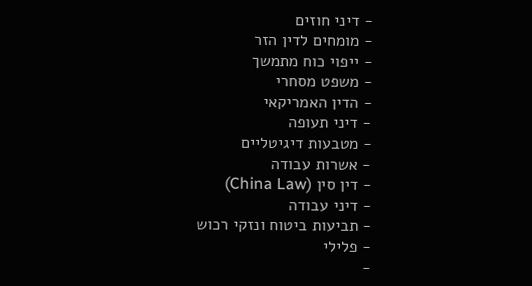- דיני חוזים
- מומחים לדין הזר
- ייפוי כוח מתמשך
- משפט מסחרי
- הדין האמריקאי
- דיני תעופה
- מטבעות דיגיטליים
- אשרות עבודה
- דין סין (China Law)
- דיני עבודה
- תביעות ביטוח ונזקי רכוש
- פלילי
-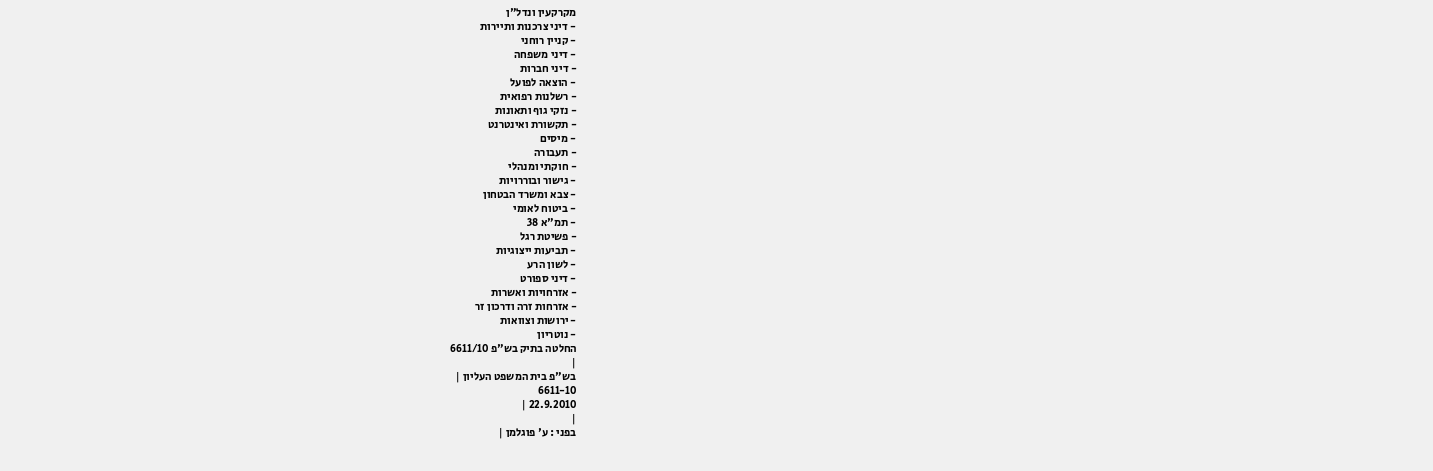מקרקעין ונדל"ן
- דיני צרכנות ותיירות
- קניין רוחני
- דיני משפחה
- דיני חברות
- הוצאה לפועל
- רשלנות רפואית
- נזקי גוף ותאונות
- תקשורת ואינטרנט
- מיסים
- תעבורה
- חוקתי ומנהלי
- גישור ובוררויות
- צבא ומשרד הבטחון
- ביטוח לאומי
- תמ"א 38
- פשיטת רגל
- תביעות ייצוגיות
- לשון הרע
- דיני ספורט
- אזרחויות ואשרות
- אזרחות זרה ודרכון זר
- ירושות וצוואות
- נוטריון
החלטה בתיק בש"פ 6611/10
|
בש"פ בית המשפט העליון |
6611-10
22.9.2010 |
|
בפני : ע' פוגלמן |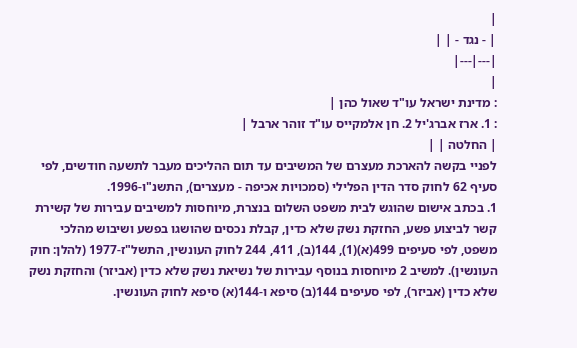|
| - נגד - | |
|---|---|
|
: מדינת ישראל עו"ד שאול כהן |
: 1. ארז אברג'יל 2. חן אלמקייס עו"ד זוהר ארבל |
| החלטה | |
לפניי בקשה להארכת מעצרם של המשיבים עד תום ההליכים מעבר לתשעה חודשים, לפי סעיף 62 לחוק סדר הדין הפלילי (סמכויות אכיפה - מעצרים), התשנ"ו-1996.
1. בכתב אישום שהוגש לבית משפט השלום בנצרת, מיוחסות למשיבים עבירות של קשירת קשר לביצוע פשע, החזקת נשק שלא כדין, קבלת נכסים שהושגו בפשע ושיבוש מהלכי משפט, לפי סעיפים 499(א)(1), 144(ב), 411, 244 לחוק העונשין, התשל"ז-1977 (להלן: חוק העונשין). למשיב 2 מיוחסות בנוסף עבירות של נשיאת נשק שלא כדין (אביזר) והחזקת נשק שלא כדין (אביזר), לפי סעיפים 144(ב) סיפא ו-144(א) סיפא לחוק העונשין.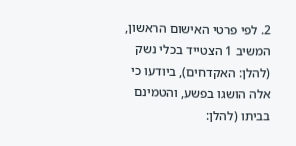2. לפי פרטי האישום הראשון, המשיב 1 הצטייד בכלי נשק (להלן: האקדחים), ביודעו כי אלה הושגו בפשע, והטמינם בביתו (להלן: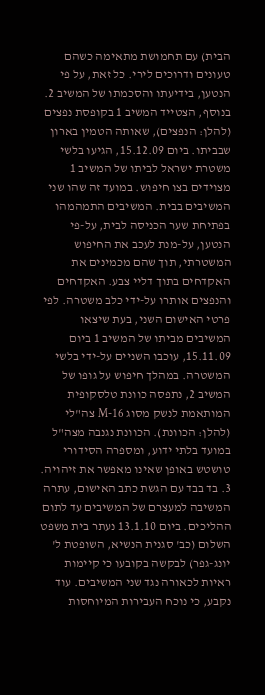הבית) עם תחמושת מתאימה כשהם טעונים ודרוכים לירי. כל זאת, על פי הנטען, בידיעתו והסכמתו של המשיב 2. בנוסף, הצטייד המשיב 1 בקופסת נפצים (להלן: הנפצים), שאותה הטמין בארון שבביתו. ביום 15.12.09, הגיעו בלשי משטרת ישראל לביתו של המשיב 1 מצוידים בצו חיפוש. במועד זה שהו שני המשיבים בבית. המשיבים התמהמהו בפתיחת שער הכניסה לבית, על-פי הנטען, על-מנת לעכב את החיפוש המשטרתי, תוך שהם מכמינים את האקדחים בתוך דליי צבע. האקדחים והנפצים אותרו על-ידי כלב משטרה. לפי פרטי האישום השני, בעת שיצאו המשיבים מביתו של המשיב 1 ביום 15.11.09, עוכבו השניים על-ידי בלשי המשטרה. במהלך חיפוש על גופו של המשיב 2, נתפסה כוונת טלסקופית המותאמת לנשק מסוג M-16 צה"לי (להלן: הכוונת). הכוונת נגנבה מצה"ל במועד בלתי ידוע, ומספרה הסידורי טושטש באופן שאינו מאפשר את זיהויה.
3. בד בבד עם הגשת כתב האישום, עתרה המשיבה למעצרם של המשיבים עד לתום ההליכים. ביום 13.1.10 נעתר בית משפט השלום (כב' סגנית הנשיא, השופטת ל' יונג-גפר) לבקשה בקובעו כי קיימות ראיות לכאורה נגד שני המשיבים. עוד נקבע, כי נוכח העבירות המיוחסות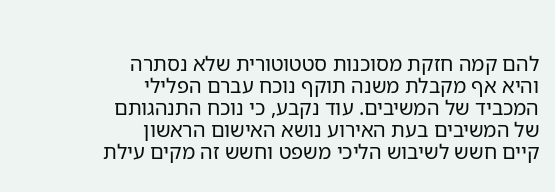להם קמה חזקת מסוכנות סטטוטורית שלא נסתרה והיא אף מקבלת משנה תוקף נוכח עברם הפלילי המכביד של המשיבים. עוד נקבע, כי נוכח התנהגותם של המשיבים בעת האירוע נושא האישום הראשון קיים חשש לשיבוש הליכי משפט וחשש זה מקים עילת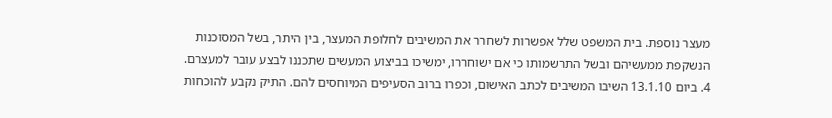מעצר נוספת. בית המשפט שלל אפשרות לשחרר את המשיבים לחלופת המעצר, בין היתר, בשל המסוכנות הנשקפת ממעשיהם ובשל התרשמותו כי אם ישוחררו, ימשיכו בביצוע המעשים שתכננו לבצע עובר למעצרם.
4. ביום 13.1.10 השיבו המשיבים לכתב האישום, וכפרו ברוב הסעיפים המיוחסים להם. התיק נקבע להוכחות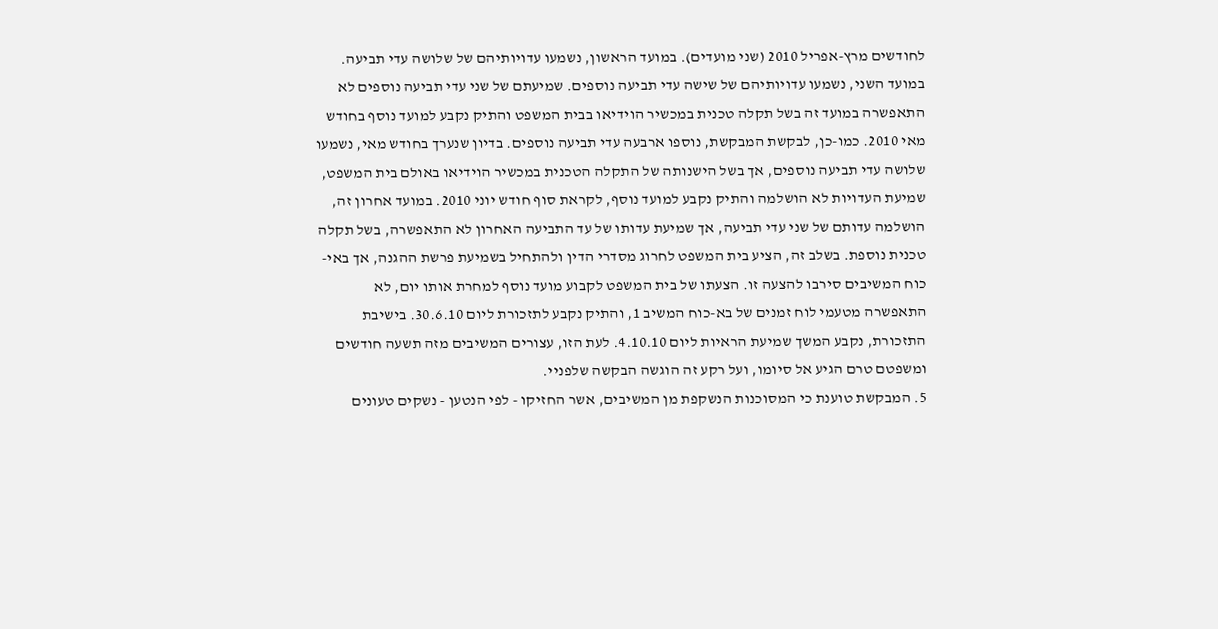לחודשים מרץ-אפריל 2010 (שני מועדים). במועד הראשון, נשמעו עדויותיהם של שלושה עדי תביעה. במועד השני, נשמעו עדויותיהם של שישה עדי תביעה נוספים. שמיעתם של שני עדי תביעה נוספים לא התאפשרה במועד זה בשל תקלה טכנית במכשיר הוידיאו בבית המשפט והתיק נקבע למועד נוסף בחודש מאי 2010. כמו-כן, לבקשת המבקשת, נוספו ארבעה עדי תביעה נוספים. בדיון שנערך בחודש מאי, נשמעו שלושה עדי תביעה נוספים, אך בשל הישנותה של התקלה הטכנית במכשיר הוידיאו באולם בית המשפט, שמיעת העדויות לא הושלמה והתיק נקבע למועד נוסף, לקראת סוף חודש יוני 2010. במועד אחרון זה, הושלמה עדותם של שני עדי תביעה, אך שמיעת עדותו של עד התביעה האחרון לא התאפשרה, בשל תקלה טכנית נוספת. בשלב זה, הציע בית המשפט לחרוג מסדרי הדין ולהתחיל בשמיעת פרשת ההגנה, אך באי-כוח המשיבים סירבו להצעה זו. הצעתו של בית המשפט לקבוע מועד נוסף למחרת אותו יום, לא התאפשרה מטעמי לוח זמנים של בא-כוח המשיב 1, והתיק נקבע לתזכורת ליום 30.6.10. בישיבת התזכורת, נקבע המשך שמיעת הראיות ליום 4.10.10. לעת הזו, עצורים המשיבים מזה תשעה חודשים ומשפטם טרם הגיע אל סיומו, ועל רקע זה הוגשה הבקשה שלפניי.
5. המבקשת טוענת כי המסוכנות הנשקפת מן המשיבים, אשר החזיקו - לפי הנטען - נשקים טעונים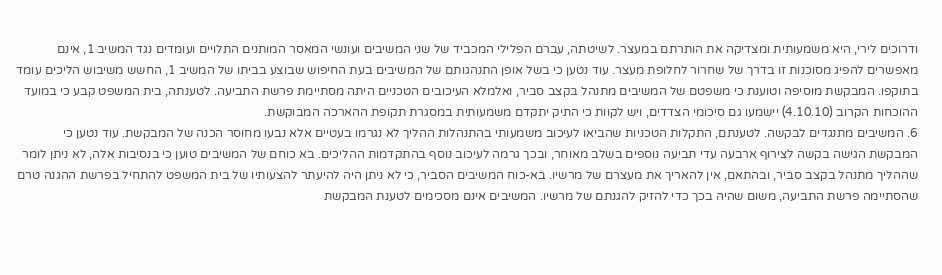ודרוכים לירי, היא משמעותית ומצדיקה את הותרתם במעצר. לשיטתה, עברם הפלילי המכביד של שני המשיבים ועונשי המאסר המותנים התלויים ועומדים נגד המשיב 1, אינם מאפשרים להפיג מסוכנות זו בדרך של שחרור לחלופת מעצר. עוד נטען כי בשל אופן התנהגותם של המשיבים בעת החיפוש שבוצע בביתו של המשיב 1, החשש משיבוש הליכים עומד בתוקפו. המבקשת מוסיפה וטוענת כי משפטם של המשיבים מתנהל בקצב סביר, ואלמלא העיכובים הטכניים היתה מסתיימת פרשת התביעה. לטענתה, בית המשפט קבע כי במועד ההוכחות הקרוב (4.10.10) יישמעו גם סיכומי הצדדים, ויש לקוות כי התיק יתקדם משמעותית במסגרת תקופת ההארכה המבוקשת.
6. המשיבים מתנגדים לבקשה. לטענתם, התקלות הטכניות שהביאו לעיכוב משמעותי בהתנהלות ההליך לא נגרמו בעטיים אלא נבעו מחוסר הכנה של המבקשת. עוד נטען כי המבקשת הגישה בקשה לצירוף ארבעה עדי תביעה נוספים בשלב מאוחר, ובכך גרמה לעיכוב נוסף בהתקדמות ההליכים. בא כוחם של המשיבים טוען כי בנסיבות אלה, לא ניתן לומר שההליך מתנהל בקצב סביר, ובהתאם, אין להאריך את מעצרם של מרשיו. בא-כוח המשיבים הסביר, כי לא ניתן היה להיעתר להצעותיו של בית המשפט להתחיל בפרשת ההגנה טרם שהסתיימה פרשת התביעה, משום שהיה בכך כדי להזיק להגנתם של מרשיו. המשיבים אינם מסכימים לטענת המבקשת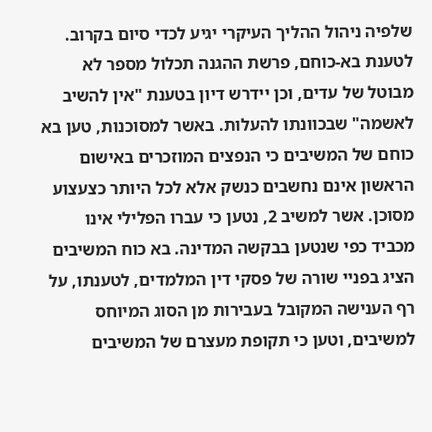שלפיה ניהול ההליך העיקרי יגיע לכדי סיום בקרוב. לטענת בא-כוחם, פרשת ההגנה תכלול מספר לא מבוטל של עדים, וכן יידרש דיון בטענת "אין להשיב לאשמה" שבכוונתו להעלות. באשר למסוכנות, טען בא כוחם של המשיבים כי הנפצים המוזכרים באישום הראשון אינם נחשבים כנשק אלא לכל היותר כצעצוע מסוכן. אשר למשיב 2, נטען כי עברו הפלילי אינו מכביד כפי שנטען בבקשה המדינה. בא כוח המשיבים הציג בפניי שורה של פסקי דין המלמדים, לטענתו, על רף הענישה המקובל בעבירות מן הסוג המיוחס למשיבים, וטען כי תקופת מעצרם של המשיבים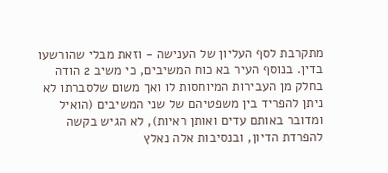מתקרבת לסף העליון של הענישה - וזאת מבלי שהורשעו בדין. בנוסף העיר בא כוח המשיבים, כי משיב 2 הודה בחלק מן העבירות המיוחסות לו ואך משום שלסברתו לא ניתן להפריד בין משפטיהם של שני המשיבים (הואיל ומדובר באותם עדים ואותן ראיות), לא הגיש בקשה להפרדת הדיון, ובנסיבות אלה נאלץ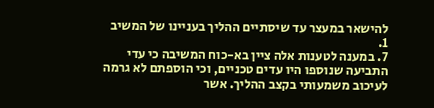להישאר במעצר עד שיסתיים ההליך בעניינו של המשיב 1.
7. במענה לטענות אלה ציין בא-כוח המשיבה כי עדי התביעה שנוספו היו עדים טכניים, וכי הוספתם לא גרמה לעיכוב משמעותי בקצב ההליך. אשר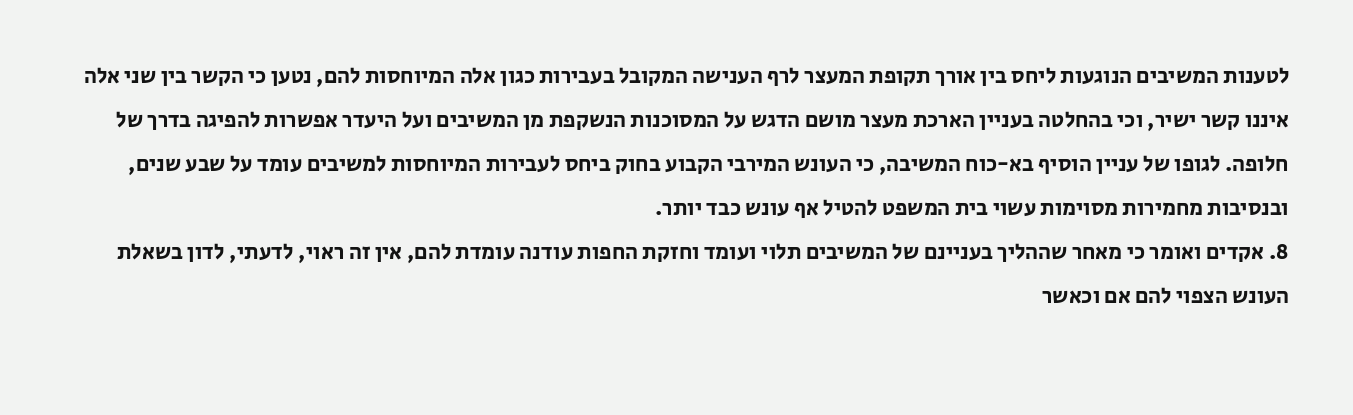לטענות המשיבים הנוגעות ליחס בין אורך תקופת המעצר לרף הענישה המקובל בעבירות כגון אלה המיוחסות להם, נטען כי הקשר בין שני אלה איננו קשר ישיר, וכי בהחלטה בעניין הארכת מעצר מושם הדגש על המסוכנות הנשקפת מן המשיבים ועל היעדר אפשרות להפיגה בדרך של חלופה. לגופו של עניין הוסיף בא-כוח המשיבה, כי העונש המירבי הקבוע בחוק ביחס לעבירות המיוחסות למשיבים עומד על שבע שנים, ובנסיבות מחמירות מסוימות עשוי בית המשפט להטיל אף עונש כבד יותר.
8. אקדים ואומר כי מאחר שההליך בעניינם של המשיבים תלוי ועומד וחזקת החפות עודנה עומדת להם, אין זה ראוי, לדעתי, לדון בשאלת העונש הצפוי להם אם וכאשר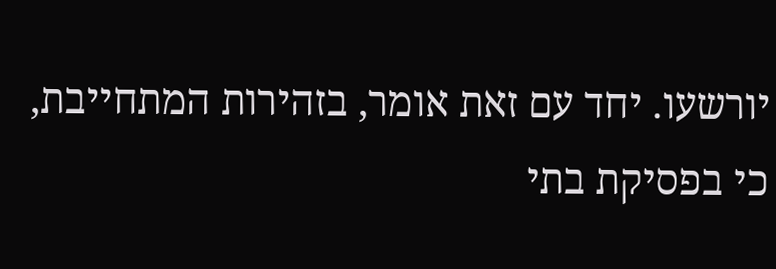יורשעו. יחד עם זאת אומר, בזהירות המתחייבת, כי בפסיקת בתי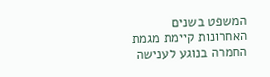המשפט בשנים האחרונות קיימת מגמת החמרה בנוגע לענישה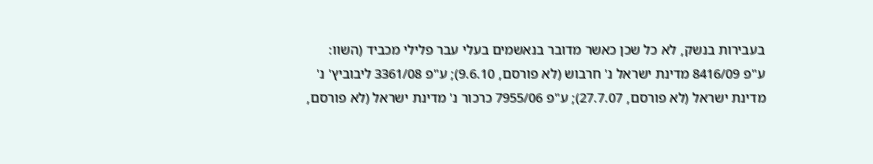בעבירות בנשק, לא כל שכן כאשר מדובר בנאשמים בעלי עבר פלילי מכביד (השוו: ע"פ 8416/09 מדינת ישראל נ' חרבוש (לא פורסם, 9.6.10); ע"פ 3361/08 ליבוביץ' נ' מדינת ישראל (לא פורסם, 27.7.07); ע"פ 7955/06 כרכור נ' מדינת ישראל (לא פורסם,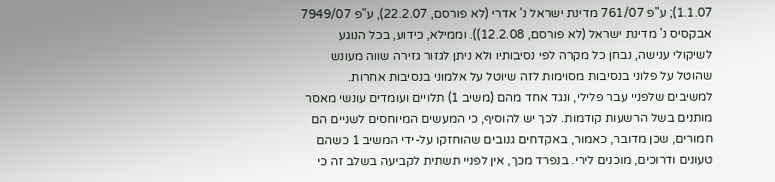1.1.07); ע"פ 761/07 מדינת ישראל נ' אדרי (לא פורסם, 22.2.07), ע"פ 7949/07 אבקסיס נ' מדינת ישראל (לא פורסם, 12.2.08)). וממילא, כידוע, בכל הנוגע לשיקולי ענישה, נבחן כל מקרה לפי נסיבותיו ולא ניתן לגזור גזירה שווה מעונש שהוטל על פלוני בנסיבות מסוימות לזה שיוטל על אלמוני בנסיבות אחרות. למשיבים שלפניי עבר פלילי, ונגד אחד מהם (משיב 1) תלויים ועומדים עונשי מאסר מותנים בשל הרשעות קודמות. לכך יש להוסיף, כי המעשים המיוחסים לשניים הם חמורים, שכן מדובר, כאמור, באקדחים גנובים שהוחזקו על-ידי המשיב 1 כשהם טעונים ודרוכים, מוכנים לירי. בנפרד מכך, אין לפניי תשתית לקביעה בשלב זה כי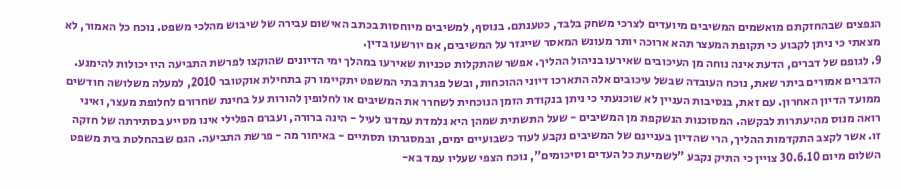הנפצים שבהחזקתם מואשמים המשיבים מיועדים לצרכי משחק בלבד, כטענתם. בנוסף, למשיבים מיוחסות בכתב האישום עבירה של שיבוש מהלכי משפט. נוכח כל האמור, לא מצאתי כי ניתן לקבוע כי תקופת המעצר תהא ארוכה יותר מעונש המאסר שייגזר על המשיבים, אם יורשעו בדין.
9. לגופם של דברים, הדעת אינה נוחה מן העיכובים שאירעו בניהול ההליך. אפשר שהתקלות טכניות שאירעו במהלך ימי הדיונים שהוקצו לפרשת התביעה היו יכולות להימנע. הדברים אמורים ביתר שאת, נוכח העובדה שבשל עיכובים אלה התארכו דיוני ההוכחות, ובשל פגרת בתי המשפט יתקיימו רק בתחילת אוקטובר 2010, למעלה משלושה חודשים ממועד הדיון האחרון. עם זאת, בנסיבות העניין לא שוכנעתי כי ניתן בנקודת הזמן הנוכחית לשחרר את המשיבים או לחלופין להורות על בחינת שחרורם לחלופת מעצר, ואיני רואה מנוס מהיעתרות לבקשה. המסוכנות הנשקפת מן המשיבים - שעל התשתית שמהן היא נלמדת עמדנו לעיל - הינה ברורה, ועברם הפלילי אינו מסייע בסתירתה של חזקה זו. אשר לקצב התקדמות ההליך, הרי שהדיון בעניינם של המשיבים נקבע לעוד כשבועיים ימים, ובמסגרתו תסתיים - באיחור מה - פרשת התביעה. הגם שבהחלטת בית משפט השלום מיום 30.6.10 צויין כי התיק נקבע "לשמיעת כל העדים וסיכומים", נוכח הצפי שעליו עמד בא-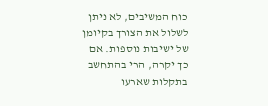כוח המשיבים, לא ניתן לשלול את הצורך בקיומן של ישיבות נוספות. אם כך יקרה, הרי בהתחשב בתקלות שארעו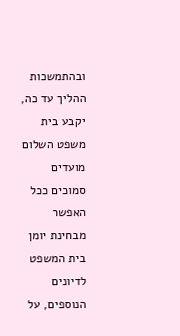ובהתמשכות ההליך עד כה, יקבע בית משפט השלום מועדים סמוכים ככל האפשר מבחינת יומן בית המשפט לדיונים הנוספים, על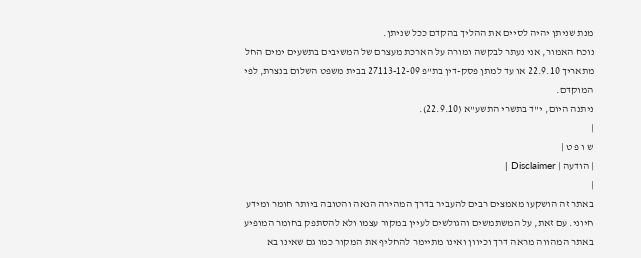מנת שניתן יהיה לסיים את ההליך בהקדם ככל שניתן.
נוכח האמור, אני נעתר לבקשה ומורה על הארכת מעצרם של המשיבים בתשעים ימים החל מתאריך 22.9.10 או עד למתן פסק-דין בת"פ 27113-12-09 בבית משפט השלום בנצרת, לפי המוקדם.
ניתנה היום, י"ד בתשרי התשע"א (22.9.10).
|
ש ו פ ט |
| הודעה | Disclaimer |
|
באתר זה הושקעו מאמצים רבים להעביר בדרך המהירה הנאה והטובה ביותר חומר ומידע חיוני. עם זאת, על המשתמשים והגולשים לעיין במקור עצמו ולא להסתפק בחומר המופיע באתר המהווה מראה דרך וכיוון ואינו מתיימר להחליף את המקור כמו גם שאינו בא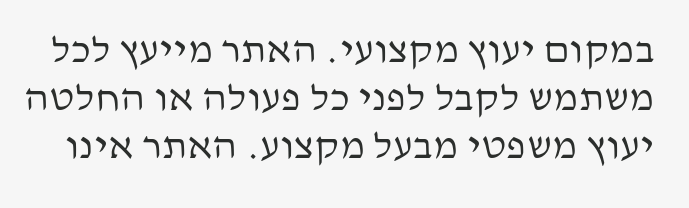במקום יעוץ מקצועי. האתר מייעץ לכל משתמש לקבל לפני כל פעולה או החלטה יעוץ משפטי מבעל מקצוע. האתר אינו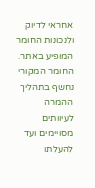אחראי לדיוק ולנכונות החומר המופיע באתר. החומר המקורי נחשף בתהליך ההמרה לעיוותים מסויימים ועד להעלתו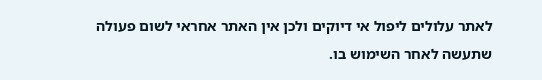לאתר עלולים ליפול אי דיוקים ולכן אין האתר אחראי לשום פעולה שתעשה לאחר השימוש בו.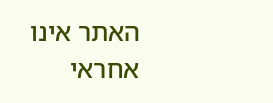האתר אינו אחראי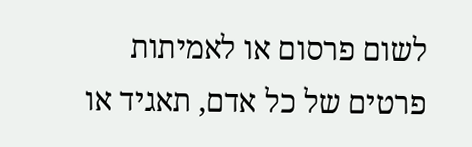לשום פרסום או לאמיתות פרטים של כל אדם, תאגיד או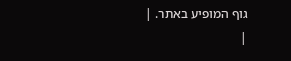גוף המופיע באתר. |
|